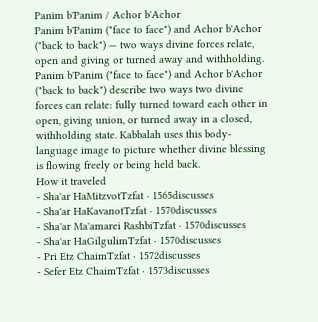Panim b'Panim / Achor b'Achor
Panim b'Panim ("face to face") and Achor b'Achor ("back to back") — two ways divine forces relate, open and giving or turned away and withholding.
Panim b'Panim ("face to face") and Achor b'Achor ("back to back") describe two ways two divine forces can relate: fully turned toward each other in open, giving union, or turned away in a closed, withholding state. Kabbalah uses this body-language image to picture whether divine blessing is flowing freely or being held back.
How it traveled
- Sha'ar HaMitzvotTzfat · 1565discusses
- Sha'ar HaKavanotTzfat · 1570discusses
- Sha'ar Ma'amarei RashbiTzfat · 1570discusses
- Sha'ar HaGilgulimTzfat · 1570discusses
- Pri Etz ChaimTzfat · 1572discusses
- Sefer Etz ChaimTzfat · 1573discusses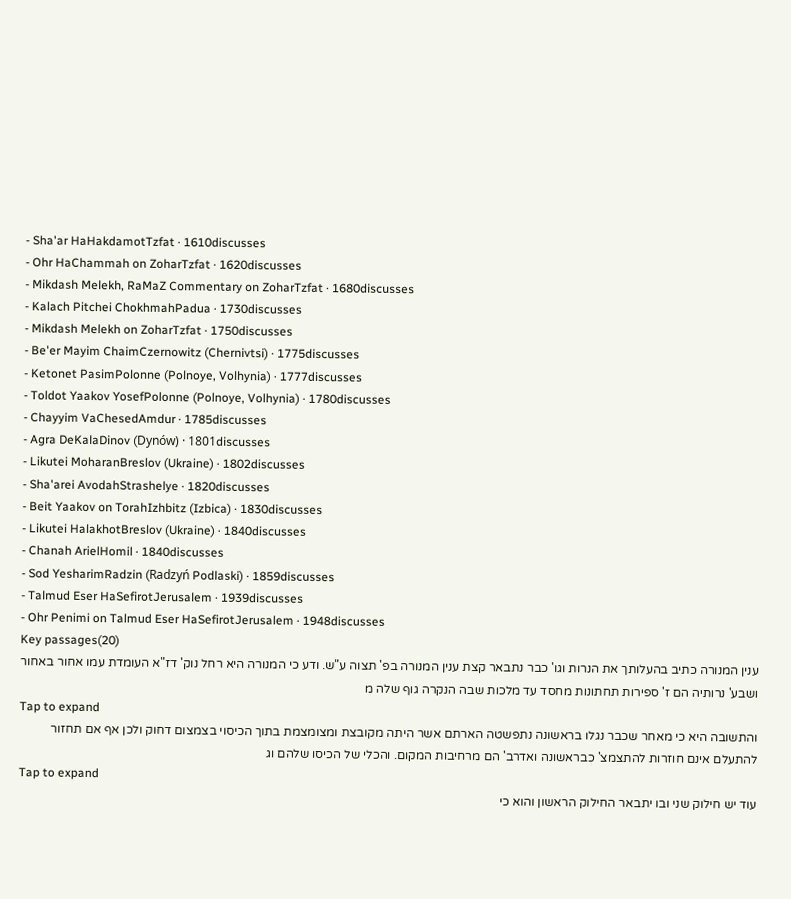- Sha'ar HaHakdamotTzfat · 1610discusses
- Ohr HaChammah on ZoharTzfat · 1620discusses
- Mikdash Melekh, RaMaZ Commentary on ZoharTzfat · 1680discusses
- Kalach Pitchei ChokhmahPadua · 1730discusses
- Mikdash Melekh on ZoharTzfat · 1750discusses
- Be'er Mayim ChaimCzernowitz (Chernivtsi) · 1775discusses
- Ketonet PasimPolonne (Polnoye, Volhynia) · 1777discusses
- Toldot Yaakov YosefPolonne (Polnoye, Volhynia) · 1780discusses
- Chayyim VaChesedAmdur · 1785discusses
- Agra DeKalaDinov (Dynów) · 1801discusses
- Likutei MoharanBreslov (Ukraine) · 1802discusses
- Sha'arei AvodahStrashelye · 1820discusses
- Beit Yaakov on TorahIzhbitz (Izbica) · 1830discusses
- Likutei HalakhotBreslov (Ukraine) · 1840discusses
- Chanah ArielHomil · 1840discusses
- Sod YesharimRadzin (Radzyń Podlaski) · 1859discusses
- Talmud Eser HaSefirotJerusalem · 1939discusses
- Ohr Penimi on Talmud Eser HaSefirotJerusalem · 1948discusses
Key passages(20)
ענין המנורה כתיב בהעלותך את הנרות וגו' כבר נתבאר קצת ענין המנורה בפ' תצוה ע"ש. ודע כי המנורה היא רחל נוק' דז"א העומדת עמו אחור באחור ושבע' נרותיה הם ז' ספירות תחתונות מחסד עד מלכות שבה הנקרה גוף שלה מ
Tap to expand
והתשובה היא כי מאחר שכבר נגלו בראשונה נתפשטה הארתם אשר היתה מקובצת ומצומצמת בתוך הכיסוי בצמצום דחוק ולכן אף אם תחזור להתעלם אינם חוזרות להתצמצ' כבראשונה ואדרב' הם מרחיבות המקום. והכלי של הכיסו שלהם וג
Tap to expand
עוד יש חילוק שני ובו יתבאר החילוק הראשון והוא כי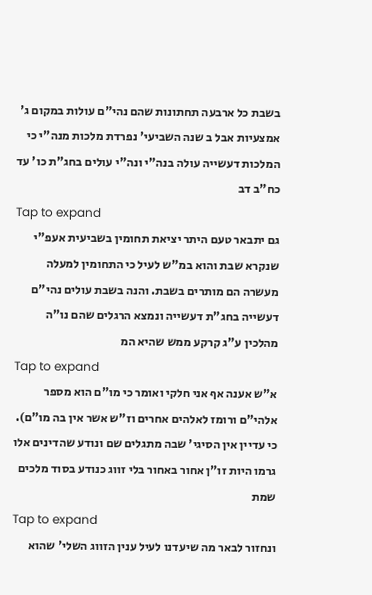בשבת כל ארבעה תחתונות שהם נהי"ם עולות במקום ג' אמצעיות אבל ב שנה השביעי' נפרדת מלכות מנה"י כי המלכות דעשייה עולה בנה"י ונה"י עולים בחג"ת כו' עד כח"ב דב
Tap to expand
גם יתבאר טעם היתר יציאת תחומין בשביעית אעפ"י שנקרא שבת והוא במ"ש לעיל כי התחומין למעלה מעשרה הם מותרים בשבת. והנה בשבת עולים נהי"ם דעשייה בחג"ת דעשייה ונמצא הרגלים שהם נו"ה מהלכין ע"ג קרקע ממש שהיא המ
Tap to expand
א"ש אענה אף אני חלקי ואומר כי מו"ם הוא מספר אלהי"ם ורומז לאלהים אחרים וז"ש אשר אין בה מו"ם). כי עדיין אין הסיגי' שבה מתגלים שם ונודע שהדינים אלו גרמו היות זו"ן אחור באחור בלי זווג כנודע בסוד מלכים שמת
Tap to expand
ונחזור לבאר מה שיעדנו לעיל ענין הזווג השלי' שהוא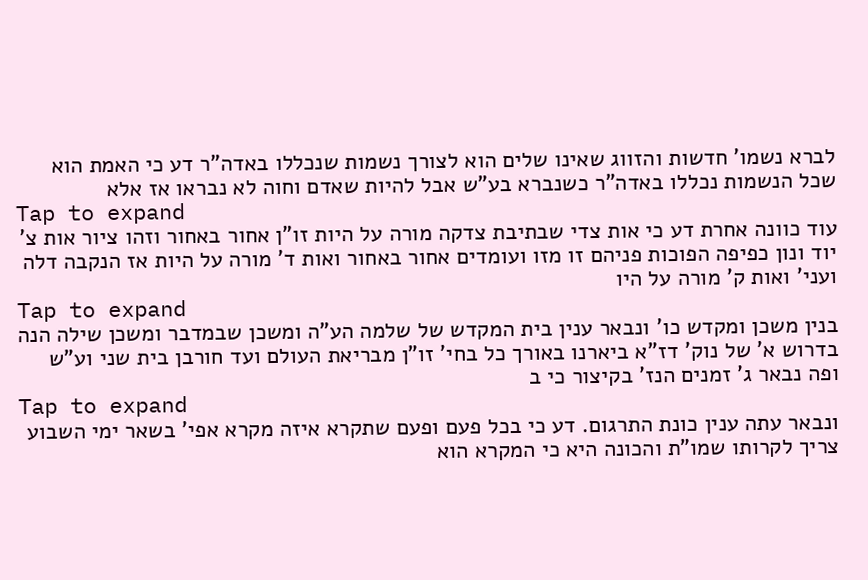לברא נשמו' חדשות והזווג שאינו שלים הוא לצורך נשמות שנכללו באדה"ר דע כי האמת הוא שכל הנשמות נכללו באדה"ר כשנברא בע"ש אבל להיות שאדם וחוה לא נבראו אז אלא
Tap to expand
עוד כוונה אחרת דע כי אות צדי שבתיבת צדקה מורה על היות זו"ן אחור באחור וזהו ציור אות צ' יוד ונון כפיפה הפוכות פניהם זו מזו ועומדים אחור באחור ואות ד' מורה על היות אז הנקבה דלה ועני' ואות ק' מורה על היו
Tap to expand
בנין משכן ומקדש כו' ונבאר ענין בית המקדש של שלמה הע"ה ומשכן שבמדבר ומשכן שילה הנה בדרוש א' של נוק' דז"א ביארנו באורך כל בחי' זו"ן מבריאת העולם ועד חורבן בית שני וע"ש ופה נבאר ג' זמנים הנז' בקיצור כי ב
Tap to expand
ונבאר עתה ענין כונת התרגום. דע כי בכל פעם ופעם שתקרא איזה מקרא אפי' בשאר ימי השבוע צריך לקרותו שמו"ת והכונה היא כי המקרא הוא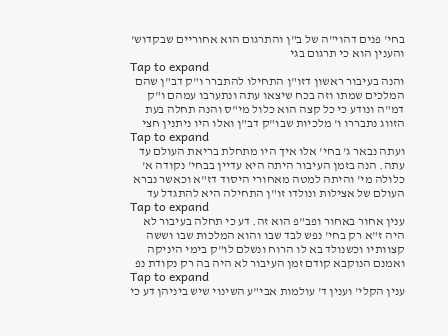בחי' פנים דהוי"ה של ב"ן והתרגום הוא אחוריים שבקדוש' והענין הוא כי תרגום בגי
Tap to expand
והנה בעיבור ראשון דזו"ן התחילו להתברר ו"ק דב"ן שהם המלכים שמתו וזה בכח שיצאו עתה ונתערבו עמהם ו"ק דמ"ה ונודע כי כל קצה הוא כלול מי"ס והנה תחלה בעת הזווג נתבררו ו' מלכיות שבו"ק דב"ן ואלו היו ניתנין חצי
Tap to expand
ועתה נבאר ג' בחי' אלו איך היו מתחלת בריאת העולם עד עתה. הנה בזמן העיבור היתה היא עדיין בבחי' נקודה א' כלולה מי' והיתה למטה מאחורי היסוד דז"א וכאשר נברא העולם של אצילות ונולדו זו"ן התחילה היא להתגדל עד
Tap to expand
ענין אחור באחור ופב"פ הוא זה. דע כי תחלה בעיבור לא היה ז"א רק בחי' נפש לבד שבו והוא המלכות שבו וששה קצוותיו וכשנולד בא לו הרוח ונשלם לו"ק בימי היניקה ואמנם הנוקבא קודם זמן העיבור לא היה בה רק נקודת נפ
Tap to expand
ענין הקלי' וענין ד' עולמות אבי"ע השינוי שיש ביניהן דע כי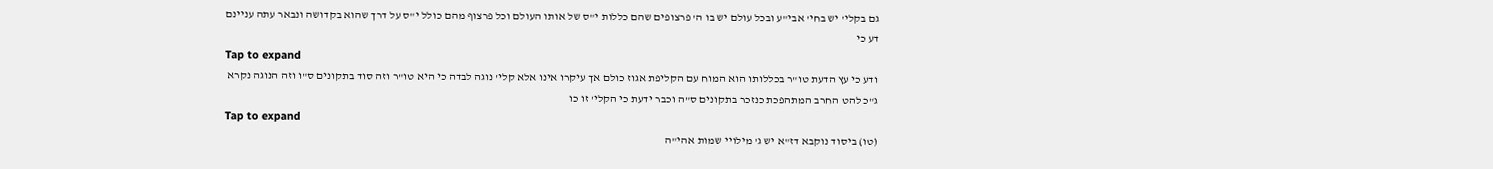גם בקלי' יש בחי' אבי"ע ובכל עולם יש בו ה' פרצופים שהם כללות י"ס של אותו העולם וכל פרצוף מהם כולל י"ס על דרך שהוא בקדושה ונבאר עתה עניינם דע כי
Tap to expand
ודע כי עץ הדעת טו"ר בכללותו הוא המוח עם הקליפת אגוז כולם אך עיקרו אינו אלא קלי' נוגה לבדה כי היא טו"ר וזה סוד בתקונים ס"ו וזה הנוגה נקרא ג"כ להט החרב המתהפכת כנזכר בתקונים ס"ה וכבר ידעת כי הקלי' זו כו
Tap to expand
(טו) ביסוד נוקבא דז"א יש ג' מילויי שמות אהי"ה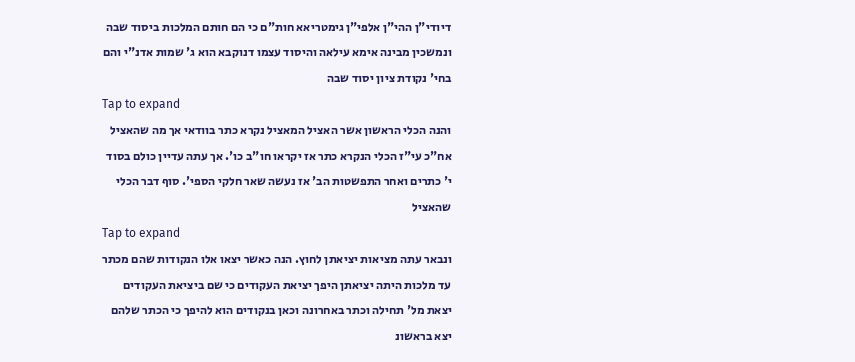דיודי"ן ההי"ן אלפי"ן גימטריאא חות"ם כי הם חותם המלכות ביסוד שבה ונמשכין מבינה אימא עילאה והיסוד עצמו דנוקבא הוא ג' שמות אדנ"י והם בחי' נקודת ציון יסוד שבה
Tap to expand
והנה הכלי הראשון אשר האציל המאציל נקרא כתר בוודאי אך מה שהאציל אח"כ עי"ז הכלי הנקרא כתר אז יקראו חו"ב כו'. אך עתה עדיין כולם בסוד י' כתרים ואחר התפשטות הב' אז נעשה שאר חלקי הספי'. סוף דבר הכלי שהאציל
Tap to expand
ונבאר עתה מציאות יציאתן לחוץ. הנה כאשר יצאו אלו הנקודות שהם מכתר עד מלכות היתה יציאתן היפך יציאת העקודים כי שם ביציאת העקודים יצאת מל' תחילה וכתר באחרונה וכאן בנקודים הוא להיפך כי הכתר שלהם יצא בראשונ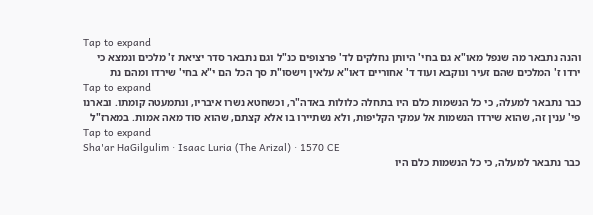Tap to expand
והנה נתבאר מה שנפל מאו"א גם בחי' היותן נחלקים לד' פרצופים כנ"ל וגם נתבאר סדר יציאת ז' מלכים ונמצא כי ירדו ז' המלכים שהם זעיר ונוקבא ועוד ד' אחוריים דאו"א עלאין וישסו"ת סך הכל הם י"א בחי' שירדו ומהם נת
Tap to expand
כבר נתבאר למעלה, כי כל הנשמות כלם היו בתחלה כלולות באדה"ר, וכשחטא נשרו איבריו, ונתמעטה קומתו. ובארנו פי' ענין זה, שהוא שירדו הנשמות אל עמקי הקליפות, ולא נשתיירו בו אלא קצתם, שהוא סוד מאה אמות. במארז"ל
Tap to expand
Sha'ar HaGilgulim · Isaac Luria (The Arizal) · 1570 CE
כבר נתבאר למעלה, כי כל הנשמות כלם היו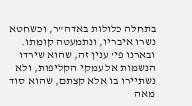בתחלה כלולות באדה"ר, וכשחטא נשרו איבריו, ונתמעטה קומתו. ובארנו פי' ענין זה, שהוא שירדו הנשמות אל עמקי הקליפות, ולא נשתיירו בו אלא קצתם, שהוא סוד מאה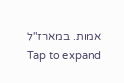אמות. במארז"ל
Tap to expand